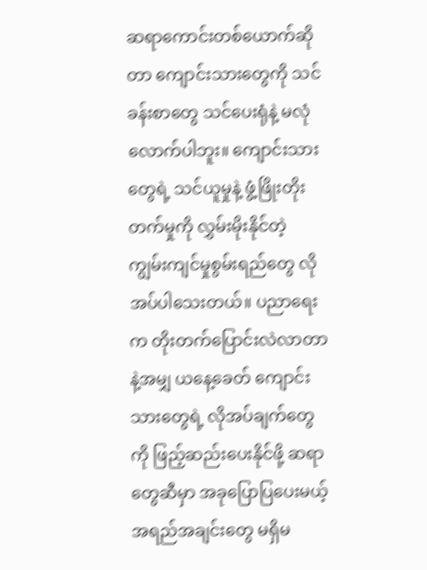ဆရာကောင်းတစ်ယောက်ဆိုတာ ကျောင်းသားတွေကို သင်ခန်းစာတွေ သင်ပေးရုံနဲ့ မလုံလောက်ပါဘူး။ ကျောင်းသားတွေရဲ့ သင်ယူမှုနဲ့ ဖွံ့ဖြိုးတိုးတက်မှုကို လွှမ်းမိုးနိုင်တဲ့ ကျွမ်းကျင်မှုစွမ်းရည်တွေ လိုအပ်ပါသေးတယ်။ ပညာရေးက တိုးတက်ပြောင်းလဲလာတာနဲ့အမျှ ယနေ့ခေတ် ကျောင်းသားတွေရဲ့ လိုအပ်ချက်တွေကို ဖြည့်ဆည်းပေးနိုင်ဖို့ ဆရာတွေဆီမှာ အခုပြောပြပေးမယ့် အရည်အချင်းတွေ မရှိမ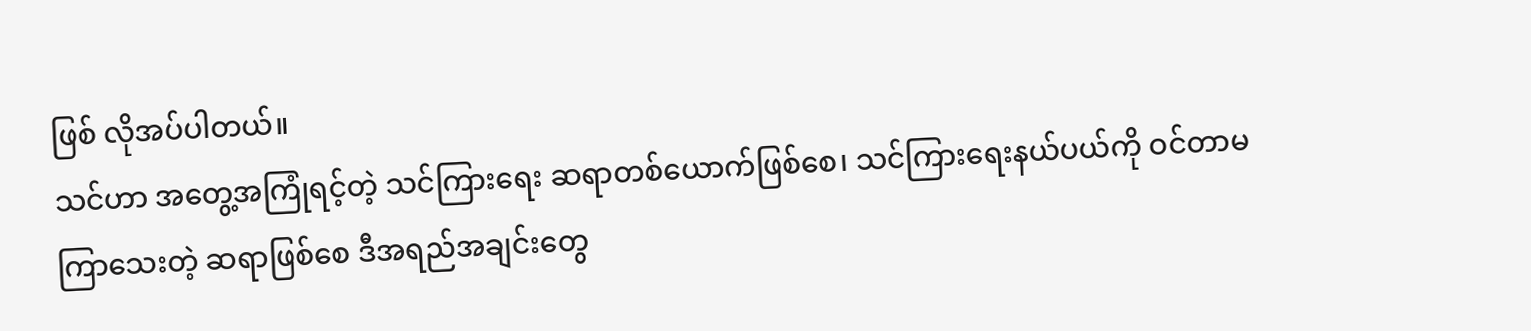ဖြစ် လိုအပ်ပါတယ်။
သင်ဟာ အတွေ့အကြုံရင့်တဲ့ သင်ကြားရေး ဆရာတစ်ယောက်ဖြစ်စေ၊ သင်ကြားရေးနယ်ပယ်ကို ဝင်တာမကြာသေးတဲ့ ဆရာဖြစ်စေ ဒီအရည်အချင်းတွေ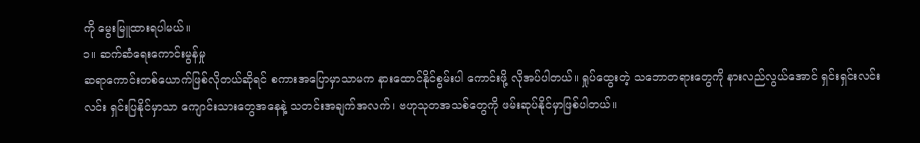ကို မွေးမြူထားရပါမယ်။
၁။ ဆက်ဆံရေးကောင်းမွန်မှု
ဆရာကောင်းတစ်ယောက်ဖြစ်လိုတယ်ဆိုရင် စကားအပြောမှာသာမက နားထောင်နိုင်စွမ်းပါ ကောင်းဖို့ လိုအပ်ပါတယ်။ ရှုပ်ထွေးတဲ့ သဘောတရားတွေကို နားလည်လွယ်အောင် ရှင်းရှင်းလင်းလင်း ရှင်းပြနိုင်မှာသာ ကျောင်းသားတွေအနေနဲ့ သတင်းအချက်အလက်၊ ဗဟုသုတအသစ်တွေကို ဖမ်းဆုပ်နိုင်မှာဖြစ်ပါတယ်။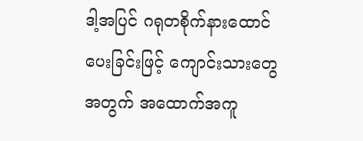ဒါ့အပြင် ဂရုတစိုက်နားထောင်ပေးခြင်းဖြင့် ကျောင်းသားတွေအတွက် အထောက်အကူ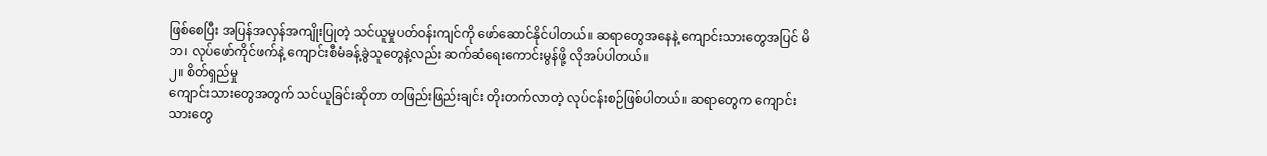ဖြစ်စေပြီး အပြန်အလှန်အကျိုးပြုတဲ့ သင်ယူမှုပတ်ဝန်းကျင်ကို ဖော်ဆောင်နိုင်ပါတယ်။ ဆရာတွေအနေနဲ့ ကျောင်းသားတွေအပြင် မိဘ၊ လုပ်ဖော်ကိုင်ဖက်နဲ့ ကျောင်းစီမံခန့်ခွဲသူတွေနဲ့လည်း ဆက်ဆံရေးကောင်းမွန်ဖို့ လိုအပ်ပါတယ်။
၂။ စိတ်ရှည်မှု
ကျောင်းသားတွေအတွက် သင်ယူခြင်းဆိုတာ တဖြည်းဖြည်းချင်း တိုးတက်လာတဲ့ လုပ်ငန်းစဉ်ဖြစ်ပါတယ်။ ဆရာတွေက ကျောင်းသားတွေ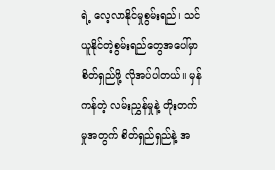ရဲ့ လေ့လာနိုင်မှုစွမ်းရည်၊ သင်ယူနိုင်တဲ့စွမ်းရည်တွေအပေါ်မှာ စိတ်ရှည်ဖို့ လိုအပ်ပါတယ်။ မှန်ကန်တဲ့ လမ်းညွှန်မှုနဲ့ တိုးတက်မှုအတွက် စိတ်ရှည်ရှည်နဲ့ အ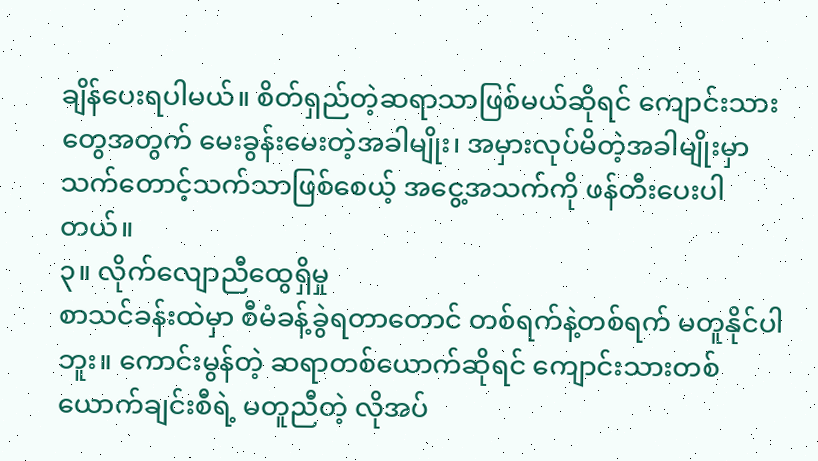ချိန်ပေးရပါမယ်။ စိတ်ရှည်တဲ့ဆရာသာဖြစ်မယ်ဆိုရင် ကျောင်းသားတွေအတွက် မေးခွန်းမေးတဲ့အခါမျိုး၊ အမှားလုပ်မိတဲ့အခါမျိုးမှာ သက်တောင့်သက်သာဖြစ်စေယ့် အငွေ့အသက်ကို ဖန်တီးပေးပါတယ်။
၃။ လိုက်လျောညီထွေရှိမှု
စာသင်ခန်းထဲမှာ စီမံခန့်ခွဲရတာတောင် တစ်ရက်နဲ့တစ်ရက် မတူနိုင်ပါဘူး။ ကောင်းမွန်တဲ့ ဆရာတစ်ယောက်ဆိုရင် ကျောင်းသားတစ်ယောက်ချင်းစီရဲ့ မတူညီတဲ့ လိုအပ်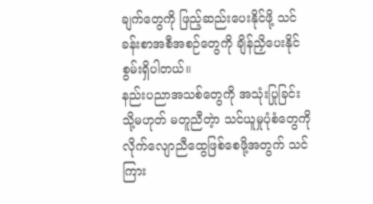ချက်တွေကို ဖြည့်ဆည်းပေးနိုင်ဖို့ သင်ခန်းစာအစီအစဉ်တွေကို ချိန်ညှိပေးနိုင်စွမ်းရှိပါတယ်။
နည်းပညာအသစ်တွေကို အသုံးပြုခြင်း သို့မဟုတ် မတူညီတဲ့ာ သင်ယူမှုပုံစံတွေကို လိုက်လျောညီထွေဖြစ်စေဖို့အတွက် သင်ကြား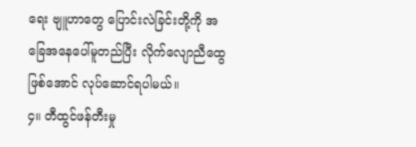ရေး ဗျူဟာတွေ ပြောင်းလဲခြင်းတို့ကို အခြေအနေပေါ်မူတည်ပြီး လိုက်လျောညီထွေဖြစ်အောင် လုပ်ဆောင်ရပါမယ်။
၄။ တီထွင်ဖန်တီးမှု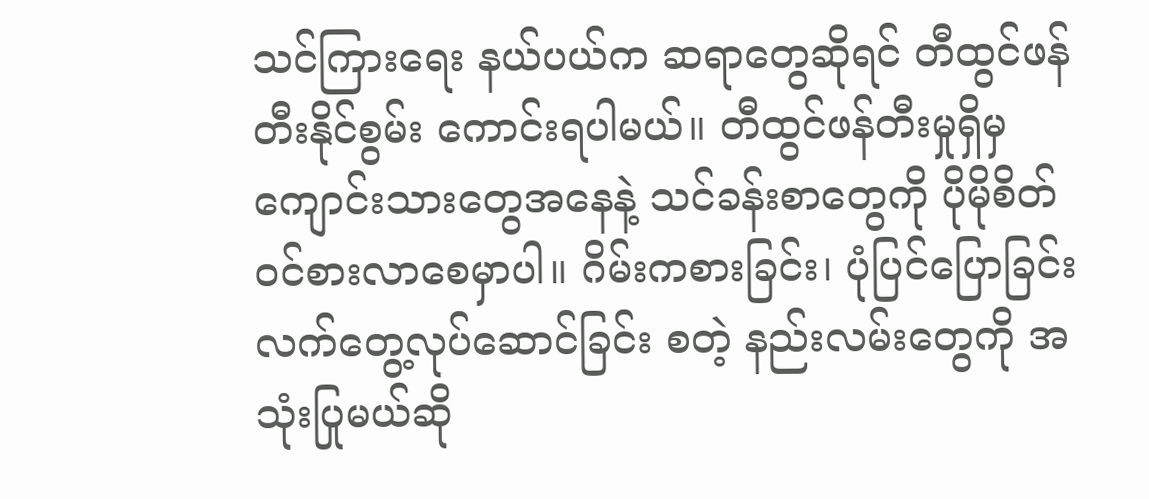သင်ကြားရေး နယ်ပယ်က ဆရာတွေဆိုရင် တီထွင်ဖန်တီးနိုင်စွမ်း ကောင်းရပါမယ်။ တီထွင်ဖန်တီးမှုရှိမှ ကျောင်းသားတွေအနေနဲ့ သင်ခန်းစာတွေကို ပိုမိုစိတ်ဝင်စားလာစေမှာပါ။ ဂိမ်းကစားခြင်း၊ ပုံပြင်ပြောခြင်း လက်တွေ့လုပ်ဆောင်ခြင်း စတဲ့ နည်းလမ်းတွေကို အသုံးပြုမယ်ဆို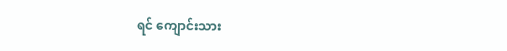ရင် ကျောင်းသား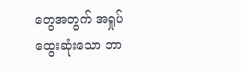တွေအတွက် အရှုပ်ထွေးဆုံးသော ဘာ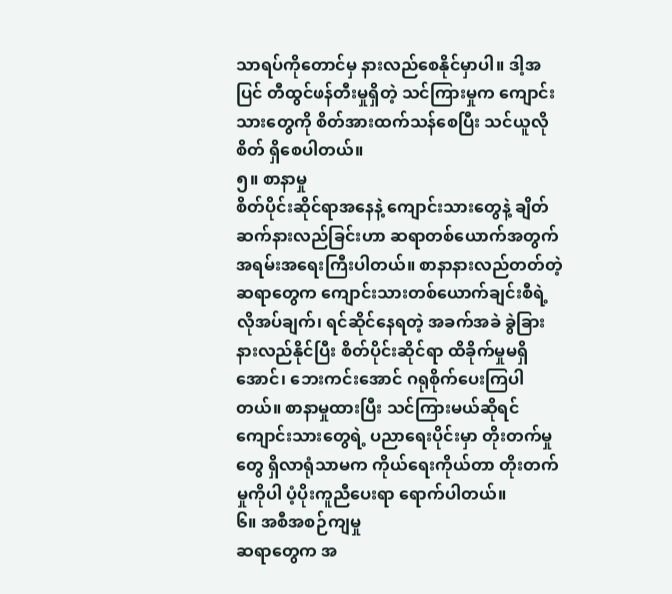သာရပ်ကိုတောင်မှ နားလည်စေနိုင်မှာပါ။ ဒါ့အပြင် တီထွင်ဖန်တီးမှုရှိတဲ့ သင်ကြားမှုက ကျောင်းသားတွေကို စိတ်အားထက်သန်စေပြီး သင်ယူလိုစိတ် ရှိစေပါတယ်။
၅။ စာနာမှု
စိတ်ပိုင်းဆိုင်ရာအနေနဲ့ ကျောင်းသားတွေနဲ့ ချိတ်ဆက်နားလည်ခြင်းဟာ ဆရာတစ်ယောက်အတွက် အရမ်းအရေးကြီးပါတယ်။ စာနာနားလည်တတ်တဲ့ ဆရာတွေက ကျောင်းသားတစ်ယောက်ချင်းစီရဲ့ လိုအပ်ချက်၊ ရင်ဆိုင်နေရတဲ့ အခက်အခဲ ခွဲခြားနားလည်နိုင်ပြီး စိတ်ပိုင်းဆိုင်ရာ ထိခိုက်မှုမရှိအောင်၊ ဘေးကင်းအောင် ဂရုစိုက်ပေးကြပါတယ်။ စာနာမှုထားပြီး သင်ကြားမယ်ဆိုရင် ကျောင်းသားတွေရဲ့ ပညာရေးပိုင်းမှာ တိုးတက်မှုတွေ ရှိလာရုံသာမက ကိုယ်ရေးကိုယ်တာ တိုးတက်မှုကိုပါ ပံ့ပိုးကူညီပေးရာ ရောက်ပါတယ်။
၆။ အစီအစဉ်ကျမှု
ဆရာတွေက အ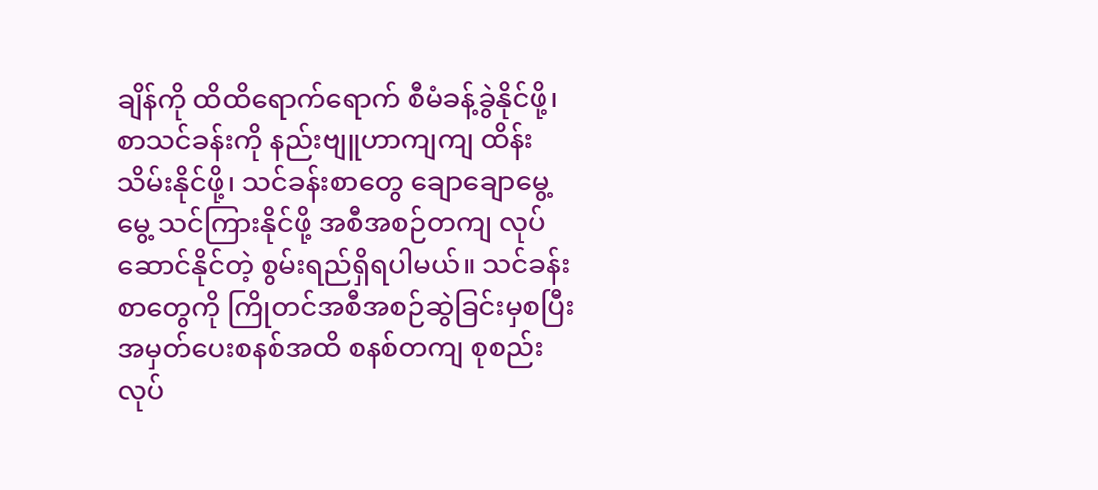ချိန်ကို ထိထိရောက်ရောက် စီမံခန့်ခွဲနိုင်ဖို့၊ စာသင်ခန်းကို နည်းဗျူဟာကျကျ ထိန်းသိမ်းနိုင်ဖို့၊ သင်ခန်းစာတွေ ချောချောမွေ့မွေ့ သင်ကြားနိုင်ဖို့ အစီအစဉ်တကျ လုပ်ဆောင်နိုင်တဲ့ စွမ်းရည်ရှိရပါမယ်။ သင်ခန်းစာတွေကို ကြိုတင်အစီအစဉ်ဆွဲခြင်းမှစပြီး အမှတ်ပေးစနစ်အထိ စနစ်တကျ စုစည်းလုပ်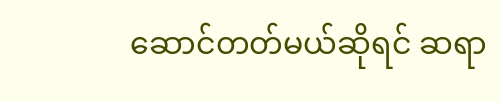ဆောင်တတ်မယ်ဆိုရင် ဆရာ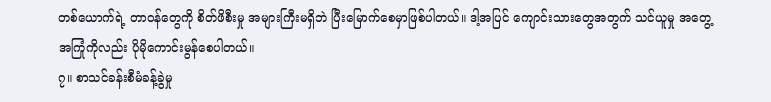တစ်ယောက်ရဲ့ တာဝန်တွေကို စိတ်ဖိစီးမှု အများကြီးမရှိဘဲ ပြီးမြောက်စေမှာဖြစ်ပါတယ်။ ဒါ့အပြင် ကျောင်းသားတွေအတွက် သင်ယူမှု အတွေ့အကြုံကိုလည်း ပိုမိုကောင်းမွန်စေပါတယ်။
၇။ စာသင်ခန်းစီမံခန့်ခွဲမှု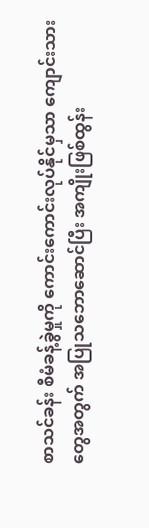စာသင်ခန်း စီမံခန့်ခွဲမှုကို ကောင်းကောင်းလုပ်နိုင်မှသာ ကျောင်းသားတွေအတွက် အပြုသဘောဆောင်ပြီး အကျိုးဖြစ်ထွန်း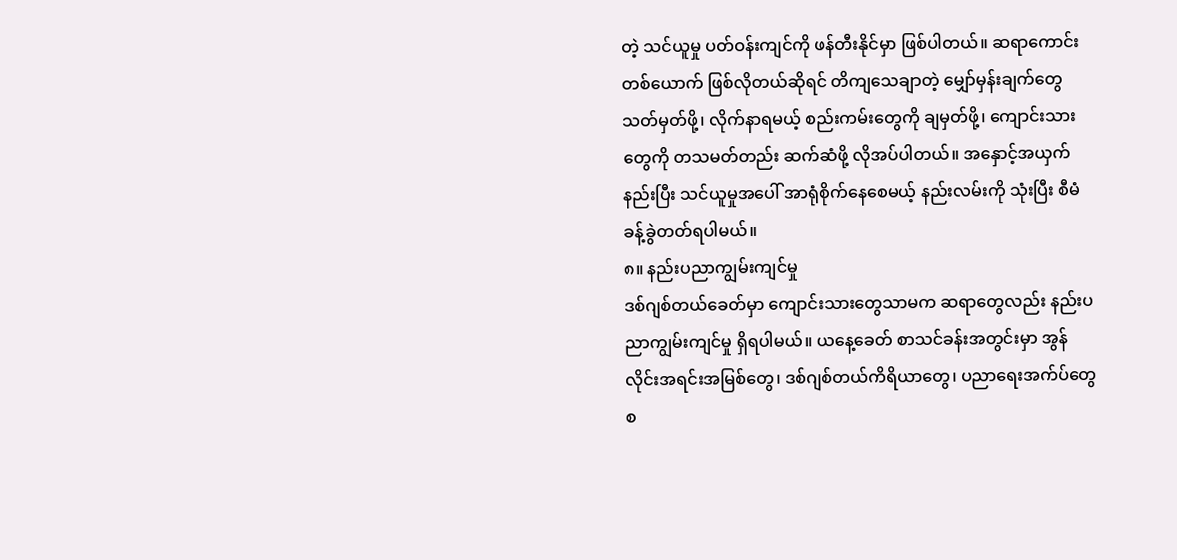တဲ့ သင်ယူမှု ပတ်ဝန်းကျင်ကို ဖန်တီးနိုင်မှာ ဖြစ်ပါတယ်။ ဆရာကောင်းတစ်ယောက် ဖြစ်လိုတယ်ဆိုရင် တိကျသေချာတဲ့ မျှော်မှန်းချက်တွေ သတ်မှတ်ဖို့၊ လိုက်နာရမယ့် စည်းကမ်းတွေကို ချမှတ်ဖို့၊ ကျောင်းသားတွေကို တသမတ်တည်း ဆက်ဆံဖို့ လိုအပ်ပါတယ်။ အနှောင့်အယှက်နည်းပြီး သင်ယူမှုအပေါ် အာရုံစိုက်နေစေမယ့် နည်းလမ်းကို သုံးပြီး စီမံခန့်ခွဲတတ်ရပါမယ်။
၈။ နည်းပညာကျွမ်းကျင်မှု
ဒစ်ဂျစ်တယ်ခေတ်မှာ ကျောင်းသားတွေသာမက ဆရာတွေလည်း နည်းပညာကျွမ်းကျင်မှု ရှိရပါမယ်။ ယနေ့ခေတ် စာသင်ခန်းအတွင်းမှာ အွန်လိုင်းအရင်းအမြစ်တွေ၊ ဒစ်ဂျစ်တယ်ကိရိယာတွေ၊ ပညာရေးအက်ပ်တွေ စ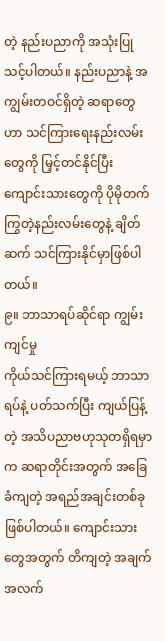တဲ့ နည်းပညာကို အသုံးပြုသင့်ပါတယ်။ နည်းပညာနဲ့ အကျွမ်းတဝင်ရှိတဲ့ ဆရာတွေဟာ သင်ကြားရေးနည်းလမ်းတွေကို မြှင့်တင်နိုင်ပြီး ကျောင်းသားတွေကို ပိုမိုတက်ကြွတဲ့နည်းလမ်းတွေနဲ့ ချိတ်ဆက် သင်ကြားနိုင်မှာဖြစ်ပါတယ်။
၉။ ဘာသာရပ်ဆိုင်ရာ ကျွမ်းကျင်မှု
ကိုယ်သင်ကြားရမယ့် ဘာသာရပ်နဲ့ ပတ်သက်ပြီး ကျယ်ပြန့်တဲ့ အသိပညာဗဟုသုတရှိရမှာက ဆရာတိုင်းအတွက် အခြေခံကျတဲ့ အရည်အချင်းတစ်ခုဖြစ်ပါတယ်။ ကျောင်းသားတွေအတွက် တိကျတဲ့ အချက်အလက်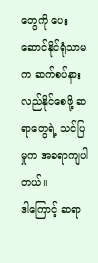တွေကို ပေးဆောင်နိုင်ရုံသာမက ဆက်စပ်နားလည်နိုင်စေဖို့ ဆရာတွေရဲ့ သင်ပြမှုက အခရာကျပါတယ်။
ဒါကြောင့် ဆရာ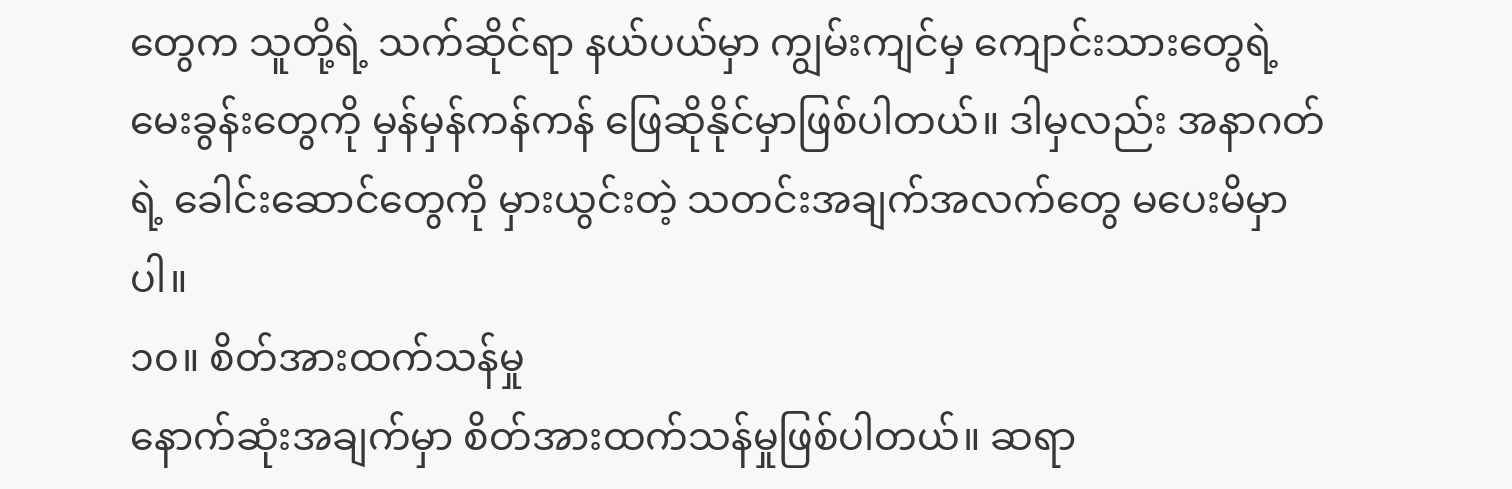တွေက သူတို့ရဲ့ သက်ဆိုင်ရာ နယ်ပယ်မှာ ကျွမ်းကျင်မှ ကျောင်းသားတွေရဲ့ မေးခွန်းတွေကို မှန်မှန်ကန်ကန် ဖြေဆိုနိုင်မှာဖြစ်ပါတယ်။ ဒါမှလည်း အနာဂတ်ရဲ့ ခေါင်းဆောင်တွေကို မှားယွင်းတဲ့ သတင်းအချက်အလက်တွေ မပေးမိမှာပါ။
၁၀။ စိတ်အားထက်သန်မှု
နောက်ဆုံးအချက်မှာ စိတ်အားထက်သန်မှုဖြစ်ပါတယ်။ ဆရာ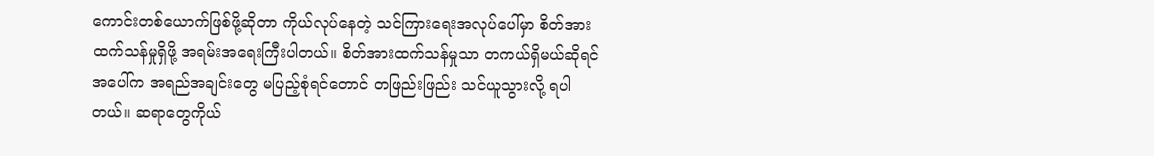ကောင်းတစ်ယောက်ဖြစ်ဖို့ဆိုတာ ကိုယ်လုပ်နေတဲ့ သင်ကြားရေးအလုပ်ပေါ်မှာ စိတ်အားထက်သန်မှုရှိဖို့ အရမ်းအရေးကြီးပါတယ်။ စိတ်အားထက်သန်မှုသာ တကယ်ရှိမယ်ဆိုရင် အပေါ်က အရည်အချင်းတွေ မပြည့်စုံရင်တောင် တဖြည်းဖြည်း သင်ယူသွားလို့ ရပါတယ်။ ဆရာတွေကိုယ်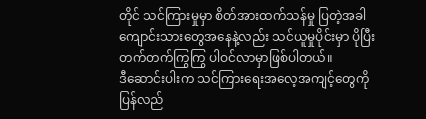တိုင် သင်ကြားမှုမှာ စိတ်အားထက်သန်မှု ပြတဲ့အခါ ကျောင်းသားတွေအနေနဲ့လည်း သင်ယူမှုပိုင်းမှာ ပိုပြီး တက်တက်ကြွကြွ ပါဝင်လာမှာဖြစ်ပါတယ်။
ဒီဆောင်းပါးက သင်ကြားရေးအလေ့အကျင့်တွေကို ပြန်လည်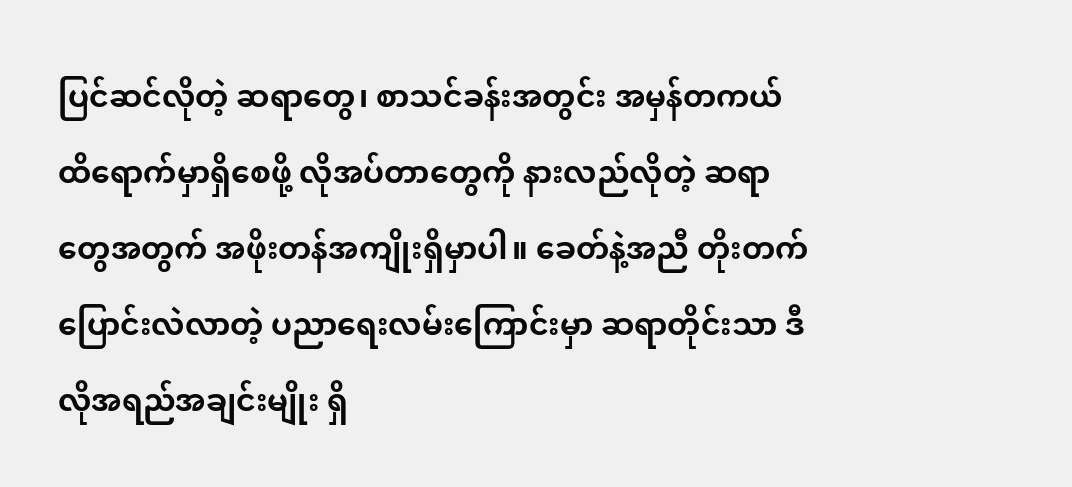ပြင်ဆင်လိုတဲ့ ဆရာတွေ၊ စာသင်ခန်းအတွင်း အမှန်တကယ် ထိရောက်မှာရှိစေဖို့ လိုအပ်တာတွေကို နားလည်လိုတဲ့ ဆရာတွေအတွက် အဖိုးတန်အကျိုးရှိမှာပါ။ ခေတ်နဲ့အညီ တိုးတက်ပြောင်းလဲလာတဲ့ ပညာရေးလမ်းကြောင်းမှာ ဆရာတိုင်းသာ ဒီလိုအရည်အချင်းမျိုး ရှိ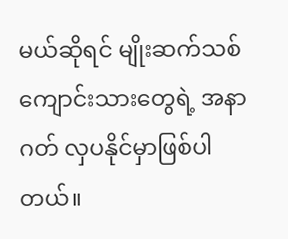မယ်ဆိုရင် မျိုးဆက်သစ် ကျောင်းသားတွေရဲ့ အနာဂတ် လှပနိုင်မှာဖြစ်ပါတယ်။